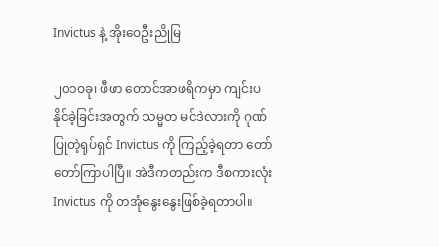Invictus နဲ့ အိုးဝေဦးညိုမြ

၂၀၁ဝခု၊ ဖီဖာ တောင်အာဖရိကမှာ ကျင်းပနိုင်ခဲ့ခြင်းအတွက် သမ္မတ မင်ဒဲလားကို ဂုဏ်ပြုတဲ့ရုပ်ရှင် Invictus ကို ကြည့်ခဲ့ရတာ တော်တော်ကြာပါပြီ။ အဲဒီကတည်းက ဒီစကားလုံး Invictus ကို တအုံနွေးနွေးဖြစ်ခဲ့ရတာပါ။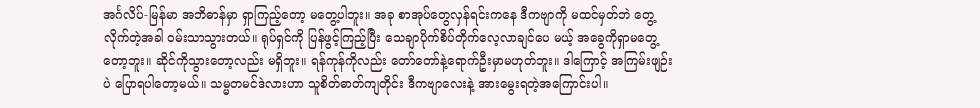အင်္ဂလိပ်-မြန်မာ အဘိဓာန်မှာ ရှာကြည့်တော့ မတွေ့ပါဘူး။ အခု စာအုပ်တွေလှန်ရင်းကနေ ဒီကဗျာကို မထင်မှတ်ဘဲ တွေ့လိုက်တဲ့အခါ ဝမ်းသာသွားတယ်။ ရုပ်ရှင်ကို ပြန်ဖွင့်ကြည့်ပြီး သေချာပိုက်စိပ်တိုက်လေ့လာချင်ပေ မယ့် အခွေကိုရှာမတွေ့တော့ဘူး။ ဆိုင်ကိုသွားတော့လည်း မရှိဘူး။ ရန်ကုန်ကိုလည်း တော်တော်နဲ့ရောက်ဦးမှာမဟုတ်ဘူး။ ဒါကြောင့် အကြမ်းဖျဉ်းပဲ ပြောရပါတော့မယ်။ သမ္မတမင်ဒဲလားဟာ သူစိတ်ဓာတ်ကျတိုင်း ဒီကဗျာလေးနဲ့ အားမွေးရတဲ့အကြောင်းပါ။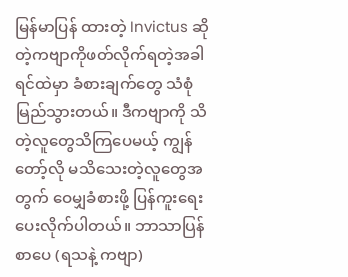မြန်မာပြန် ထားတဲ့ Invictus ဆိုတဲ့ကဗျာကိုဖတ်လိုက်ရတဲ့အခါ ရင်ထဲမှာ ခံစားချက်တွေ သံစုံမြည်သွားတယ်။ ဒီကဗျာကို သိတဲ့လူတွေသိကြပေမယ့် ကျွန်တော့်လို မသိသေးတဲ့လူတွေအတွက် ဝေမျှခံစားဖို့ ပြန်ကူးရေးပေးလိုက်ပါတယ်။ ဘာသာပြန်စာပေ (ရသနဲ့ ကဗျာ)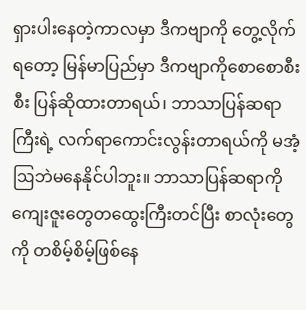ရှားပါးနေတဲ့ကာလမှာ ဒီကဗျာကို တွေ့လိုက်ရတော့ မြန်မာပြည်မှာ ဒီကဗျာကိုစောစောစီးစီး ပြန်ဆိုထားတာရယ်၊ ဘာသာပြန်ဆရာကြီးရဲ့ လက်ရာကောင်းလွန်းတာရယ်ကို မအံ့ဩဘဲမနေနိုင်ပါဘူး။ ဘာသာပြန်ဆရာကို ကျေးဇူးတွေတထွေးကြီးတင်ပြီး စာလုံးတွေကို တစိမ့်စိမ့်ဖြစ်နေ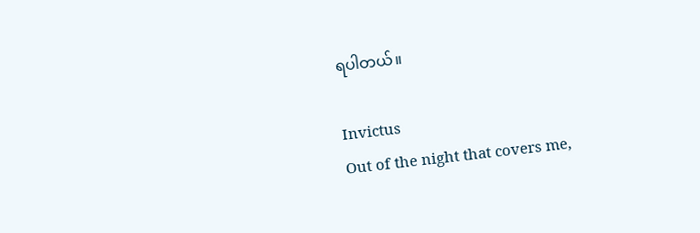ရပါတယ်။

Invictus
Out of the night that covers me,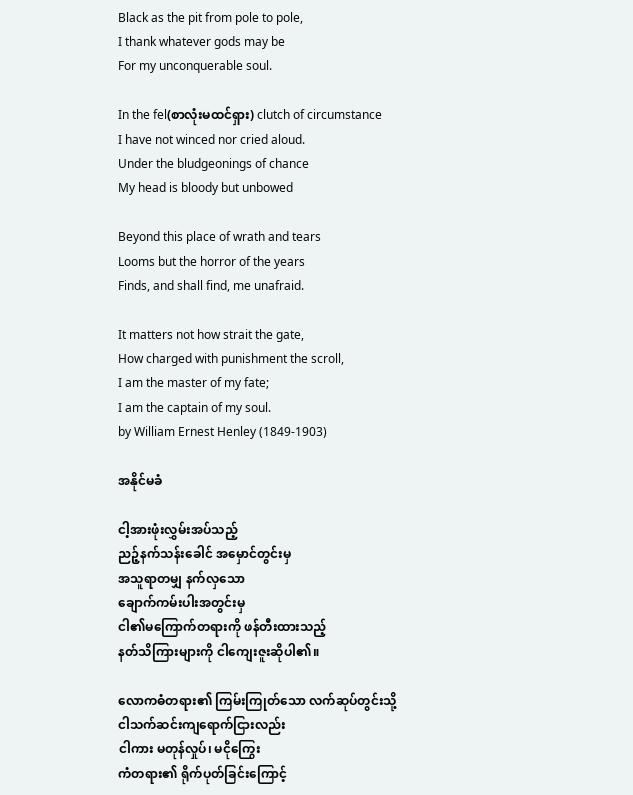Black as the pit from pole to pole,
I thank whatever gods may be
For my unconquerable soul.

In the fel(စာလုံးမထင်ရှား) clutch of circumstance
I have not winced nor cried aloud.
Under the bludgeonings of chance
My head is bloody but unbowed

Beyond this place of wrath and tears
Looms but the horror of the years
Finds, and shall find, me unafraid.

It matters not how strait the gate,
How charged with punishment the scroll,
I am the master of my fate;
I am the captain of my soul.
by William Ernest Henley (1849-1903)

အနိုင်မခံ

ငါ့အားဖုံးလွှမ်းအပ်သည့်
ညဉ့်နက်သန်းခေါင် အမှောင်တွင်းမှ
အသူရာတမျှ နက်လှသော
ချောက်ကမ်းပါးအတွင်းမှ
ငါ၏မကြောက်တရားကို ဖန်တီးထားသည့်
နတ်သိကြားများကို ငါကျေးဇူးဆိုပါ၏။

လောကဓံတရား၏ ကြမ်းကြုတ်သော လက်ဆုပ်တွင်းသို့
ငါသက်ဆင်းကျရောက်ငြားလည်း
ငါကား မတုန်လှုပ်၊ မငိုကြွေး
ကံတရား၏ ရိုက်ပုတ်ခြင်းကြောင့်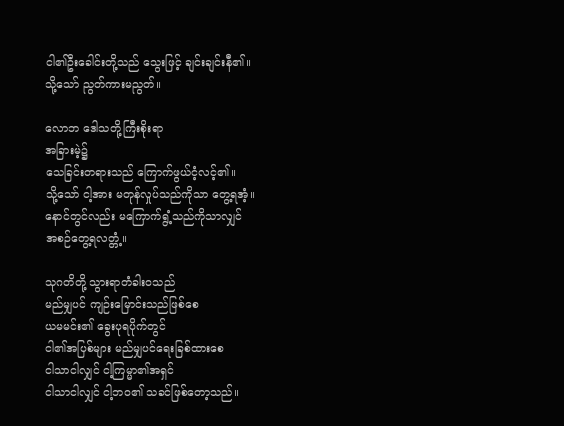ငါ၏ဦးခေါင်းတို့သည် သွေးဖြင့် ချင်းချင်းနီ၏။
သို့သော် ညွတ်ကားမညွတ်။

လောဘ ဒေါသတို့ကြီးစိုးရာ
အခြားမဲ့၌
သေခြင်းတရားသည် ကြောက်ဖွယ်ငံ့လင့်၏။
သို့သော် ငါ့အား မတုန်လှုပ်သည်ကိုသာ တွေ့ရအံ့။
နောင်တွင်လည်း မကြောက်ရွံ့သည်ကိုသာလျှင်
အစဉ်တွေ့ရလတ္တံ့။

သုဂတိတို့ သွားရာတံခါးဝသည်
မည်မျှပင် ကျဉ်းမြောင်းသည်ဖြစ်စေ
ယမမင်း၏ ခွေးပုရပိုက်တွင်
ငါ၏အပြစ်များ မည်မျှပင်ရေးခြစ်ထားစေ
ငါသာငါလျှင် ငါ့ကြမ္မာ၏အရှင်
ငါသာငါလျှင် ငါ့ဘဝ၏ သခင်ဖြစ်တော့သည်။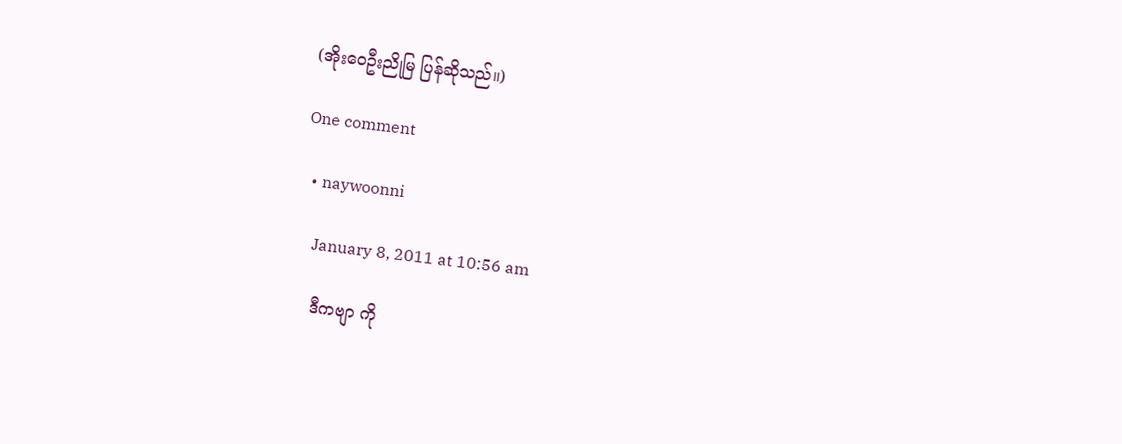(အိုးဝေဦးညိုမြ ပြန်ဆိုသည်။)

One comment

  • naywoonni

    January 8, 2011 at 10:56 am

    ဒီကဗျာ ကို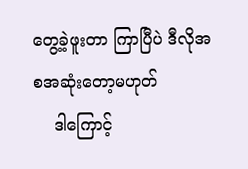တွေ့ခဲ့ဖူးတာ ကြာပြီပဲ ဒီလိုအစအဆုံးတော့မဟုတ်
    ဒါကြောင့်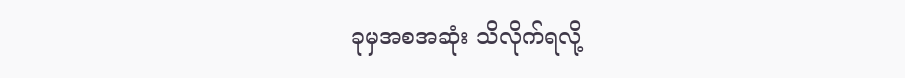ခုမှအစအဆုံး သိလိုက်ရလို့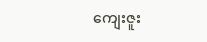ကျေးဇူး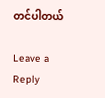တင်ပါတယ်

Leave a Reply